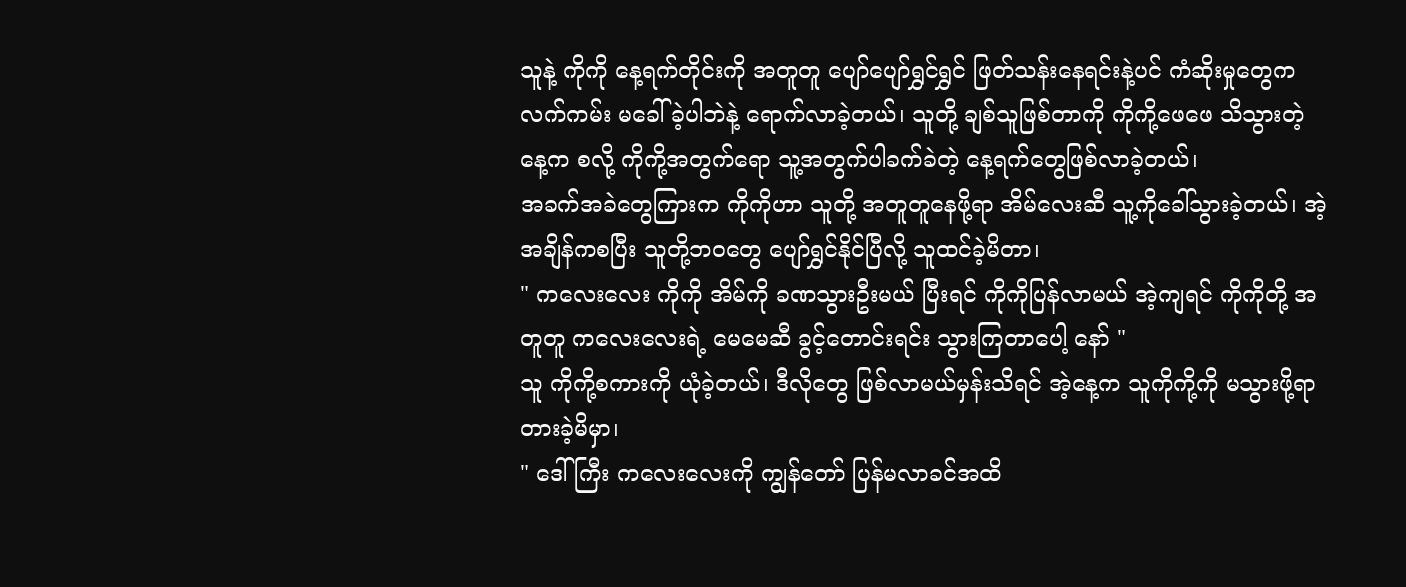သူနဲ့ ကိုကို နေ့ရက်တိုင်းကို အတူတူ ပျော်ပျော်ရွှင်ရွှင် ဖြတ်သန်းနေရင်းနဲ့ပင် ကံဆိုးမှုတွေက လက်ကမ်း မခေါ်ခဲ့ပါဘဲနဲ့ ရောက်လာခဲ့တယ်၊ သူတို့ ချစ်သူဖြစ်တာကို ကိုကို့ဖေဖေ သိသွားတဲ့နေ့က စလို့ ကိုကို့အတွက်ရော သူ့အတွက်ပါခက်ခဲတဲ့ နေ့ရက်တွေဖြစ်လာခဲ့တယ်၊
အခက်အခဲတွေကြားက ကိုကိုဟာ သူတို့ အတူတူနေဖို့ရာ အိမ်လေးဆီ သူ့ကိုခေါ်သွားခဲ့တယ်၊ အဲ့အချိန်ကစပြီး သူတို့ဘဝတွေ ပျော်ရွှင်နိုင်ပြီလို့ သူထင်ခဲ့မိတာ၊
" ကလေးလေး ကိုကို အိမ်ကို ခဏသွားဦးမယ် ပြီးရင် ကိုကိုပြန်လာမယ် အဲ့ကျရင် ကိုကိုတို့ အတူတူ ကလေးလေးရဲ့ မေမေဆီ ခွင့်တောင်းရင်း သွားကြတာပေါ့ နော် "
သူ ကိုကို့စကားကို ယုံခဲ့တယ်၊ ဒီလိုတွေ ဖြစ်လာမယ်မှန်းသိရင် အဲ့နေ့က သူကိုကို့ကို မသွားဖို့ရာ တားခဲ့မိမှာ၊
" ဒေါ်ကြီး ကလေးလေးကို ကျွန်တော် ပြန်မလာခင်အထိ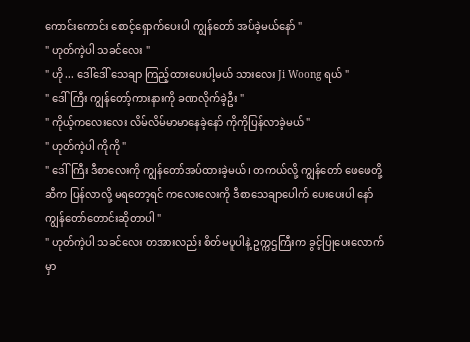ကောင်းကောင်း စောင့်ရှောက်ပေးပါ ကျွန်တော် အပ်ခဲ့မယ်နော် "
" ဟုတ်ကဲ့ပါ သခင်လေး "
" ဟို ... ဒေါ်ဒေါ် သေချာ ကြည့်ထားပေးပါ့မယ် သားလေး Ji Woong ရယ် "
" ဒေါ်ကြီး ကျွန်တော့်ကားနားကို ခဏလိုက်ခဲ့ဦး "
" ကိုယ့်ကလေးလေး လိမ်လိမ်မာမာနေခဲ့နော် ကိုကိုပြန်လာခဲ့မယ် "
" ဟုတ်ကဲ့ပါ ကိုကို "
" ဒေါ်ကြီး ဒီစာလေးကို ကျွန်တော်အပ်ထားခဲ့မယ်၊ တကယ်လို့ ကျွန်တော် ဖေဖေတို့ဆီက ပြန်လာလို့ မရတော့ရင် ကလေးလေးကို ဒီစာသေချာပေါက် ပေးပေးပါ နော် ကျွန်တော်တောင်းဆိုတာပါ "
" ဟုတ်ကဲ့ပါ သခင်လေး တအားလည်း စိတ်မပူပါနဲ့ ဥက္ကဌကြီးက ခွင့်ပြုပေးလောက်မှာ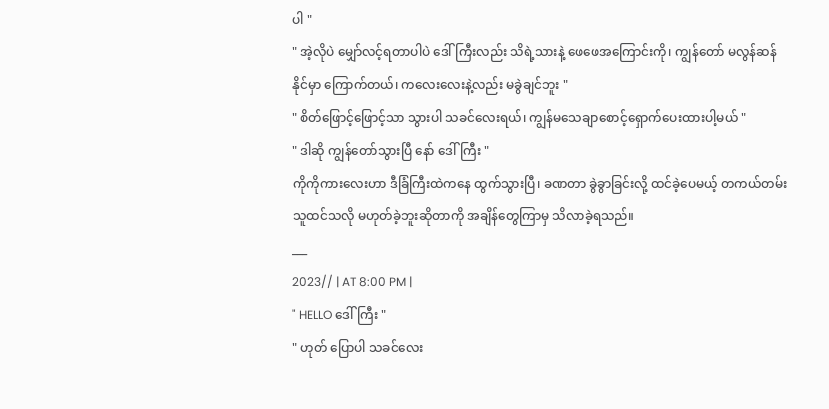ပါ "
" အဲ့လိုပဲ မျှော်လင့်ရတာပါပဲ ဒေါ်ကြီးလည်း သိရဲ့သားနဲ့ ဖေဖေအကြောင်းကို၊ ကျွန်တော် မလွန်ဆန်နိုင်မှာ ကြောက်တယ်၊ ကလေးလေးနဲ့လည်း မခွဲချင်ဘူး "
" စိတ်ဖြောင့်ဖြောင့်သာ သွားပါ သခင်လေးရယ်၊ ကျွန်မသေချာစောင့်ရှောက်ပေးထားပါ့မယ် "
" ဒါဆို ကျွန်တော်သွားပြီ နော် ဒေါ်ကြီး "
ကိုကိုကားလေးဟာ ဒီခြံကြီးထဲကနေ ထွက်သွားပြီ၊ ခဏတာ ခွဲခွာခြင်းလို့ ထင်ခဲ့ပေမယ့် တကယ်တမ်း သူထင်သလို မဟုတ်ခဲ့ဘူးဆိုတာကို အချိန်တွေကြာမှ သိလာခဲ့ရသည်။
___
2023// | AT 8:00 PM |
" HELLO ဒေါ်ကြီး "
" ဟုတ် ပြောပါ သခင်လေး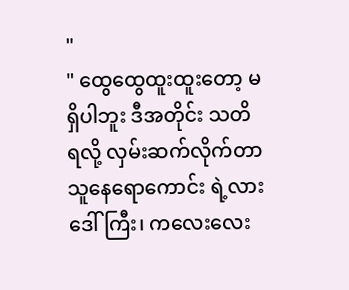"
" ထွေထွေထူးထူးတော့ မရှိပါဘူး ဒီအတိုင်း သတိ ရလို့ လှမ်းဆက်လိုက်တာ သူနေရောကောင်း ရဲ့လား ဒေါ်ကြီး၊ ကလေးလေး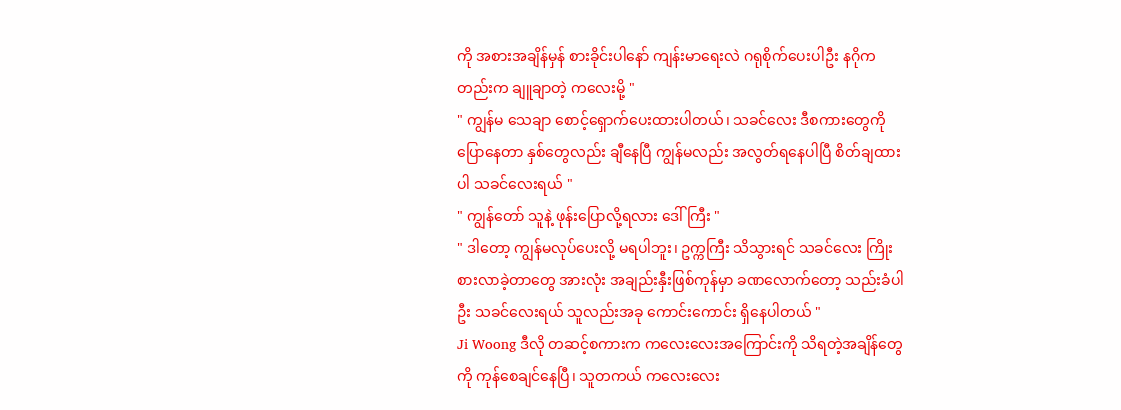ကို အစားအချိန်မှန် စားခိုင်းပါနော် ကျန်းမာရေးလဲ ဂရုစိုက်ပေးပါဦး နဂိုကတည်းက ချူချာတဲ့ ကလေးမို့ "
" ကျွန်မ သေချာ စောင့်ရှောက်ပေးထားပါတယ်၊ သခင်လေး ဒီစကားတွေကို ပြောနေတာ နှစ်တွေလည်း ချီနေပြီ ကျွန်မလည်း အလွတ်ရနေပါပြီ စိတ်ချထားပါ သခင်လေးရယ် "
" ကျွန်တော် သူနဲ့ ဖုန်းပြောလို့ရလား ဒေါ်ကြီး "
" ဒါတော့ ကျွန်မလုပ်ပေးလို့ မရပါဘူး၊ ဥက္ကကြီး သိသွားရင် သခင်လေး ကြိုးစားလာခဲ့တာတွေ အားလုံး အချည်းနှီးဖြစ်ကုန်မှာ ခဏလောက်တော့ သည်းခံပါဦး သခင်လေးရယ် သူလည်းအခု ကောင်းကောင်း ရှိနေပါတယ် "
Ji Woong ဒီလို တဆင့်စကားက ကလေးလေးအကြောင်းကို သိရတဲ့အချိန်တွေကို ကုန်စေချင်နေပြီ၊ သူတကယ် ကလေးလေး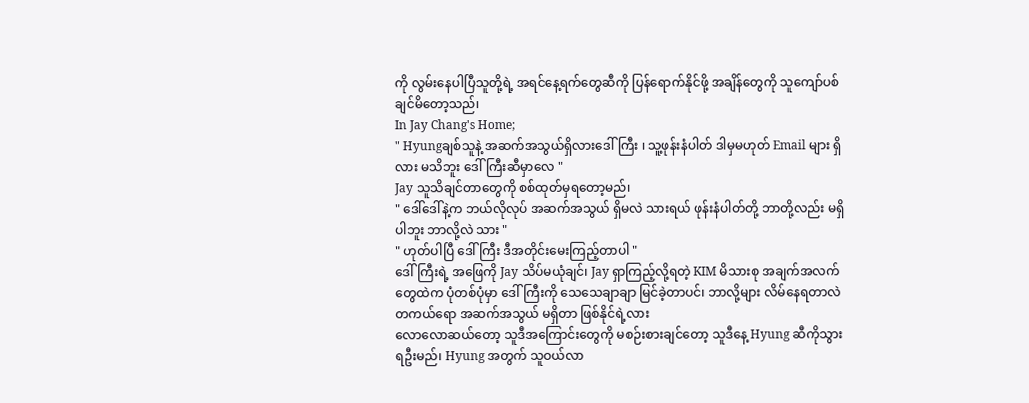ကို လွမ်းနေပါပြီသူတို့ရဲ့ အရင်နေ့ရက်တွေဆီကို ပြန်ရောက်နိုင်ဖို့ အချိန်တွေကို သူကျော်ပစ်ချင်မိတော့သည်၊
In Jay Chang's Home;
" Hyungချစ်သူနဲ့ အဆက်အသွယ်ရှိလားဒေါ်ကြီး ၊ သူ့ဖုန်းနံပါတ် ဒါမှမဟုတ် Email များ ရှိလား မသိဘူး ဒေါ်ကြီးဆီမှာလေ "
Jay သူသိချင်တာတွေကို စစ်ထုတ်မှရတော့မည်၊
" ဒေါ်ဒေါ်နဲ့က ဘယ်လိုလုပ် အဆက်အသွယ် ရှိမလဲ သားရယ် ဖုန်းနံပါတ်တို့ ဘာတို့လည်း မရှိပါဘူး ဘာလို့လဲ သား "
" ဟုတ်ပါပြီ ဒေါ်ကြီး ဒီအတိုင်းမေးကြည့်တာပါ "
ဒေါ်ကြီးရဲ့ အဖြေကို Jay သိပ်မယုံချင်၊ Jay ရှာကြည့်လို့ရတဲ့ KIM မိသားစု အချက်အလက်တွေထဲက ပုံတစ်ပုံမှာ ဒေါ်ကြီးကို သေသေချာချာ မြင်ခဲ့တာပင်၊ ဘာလို့များ လိမ်နေရတာလဲ တကယ်ရော အဆက်အသွယ် မရှိတာ ဖြစ်နိုင်ရဲ့လား
လောလောဆယ်တော့ သူဒီအကြောင်းတွေကို မစဉ်းစားချင်တော့ သူဒီနေ့ Hyung ဆီကိုသွားရဦးမည်၊ Hyung အတွက် သူဝယ်လာ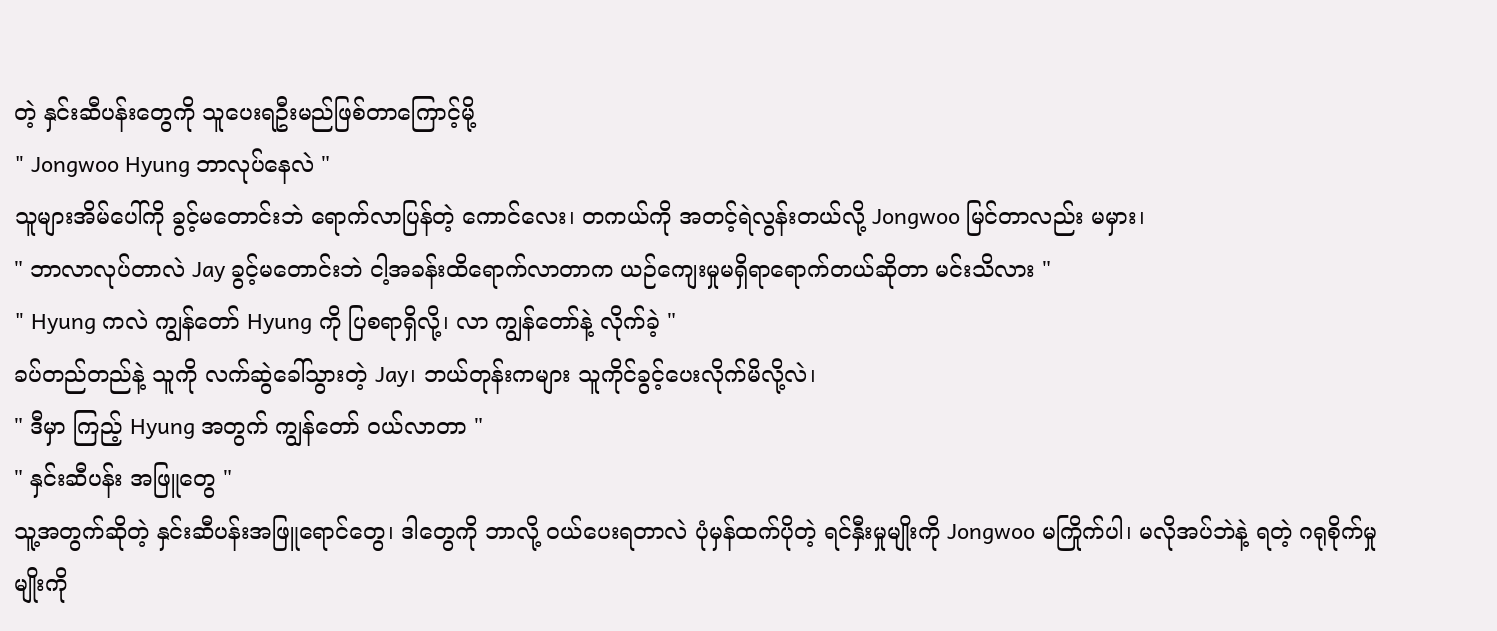တဲ့ နှင်းဆီပန်းတွေကို သူပေးရဦးမည်ဖြစ်တာကြောင့်မို့
" Jongwoo Hyung ဘာလုပ်နေလဲ "
သူများအိမ်ပေါ်ကို ခွင့်မတောင်းဘဲ ရောက်လာပြန်တဲ့ ကောင်လေး၊ တကယ်ကို အတင့်ရဲလွန်းတယ်လို့ Jongwoo မြင်တာလည်း မမှား၊
" ဘာလာလုပ်တာလဲ Jay ခွင့်မတောင်းဘဲ ငါ့အခန်းထိရောက်လာတာက ယဉ်ကျေးမှုမရှိရာရောက်တယ်ဆိုတာ မင်းသိလား "
" Hyung ကလဲ ကျွန်တော် Hyung ကို ပြစရာရှိလို့၊ လာ ကျွန်တော်နဲ့ လိုက်ခဲ့ "
ခပ်တည်တည်နဲ့ သူကို လက်ဆွဲခေါ်သွားတဲ့ Jay၊ ဘယ်တုန်းကများ သူကိုင်ခွင့်ပေးလိုက်မိလို့လဲ၊
" ဒီမှာ ကြည့် Hyung အတွက် ကျွန်တော် ဝယ်လာတာ "
" နှင်းဆီပန်း အဖြူတွေ "
သူ့အတွက်ဆိုတဲ့ နှင်းဆီပန်းအဖြူရောင်တွေ၊ ဒါတွေကို ဘာလို့ ဝယ်ပေးရတာလဲ ပုံမှန်ထက်ပိုတဲ့ ရင်နှီးမှုမျိုးကို Jongwoo မကြိုက်ပါ၊ မလိုအပ်ဘဲနဲ့ ရတဲ့ ဂရုစိုက်မှုမျိုးကို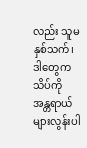လည်း သူမနှစ်သက်၊ ဒါတွေက သိပ်ကို အန္တရာယ်များလွန်းပါ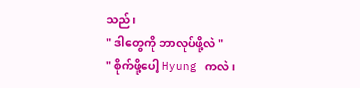သည်၊
" ဒါတွေကို ဘာလုပ်ဖို့လဲ "
" စိုက်ဖို့ပေါ့ Hyung ကလဲ၊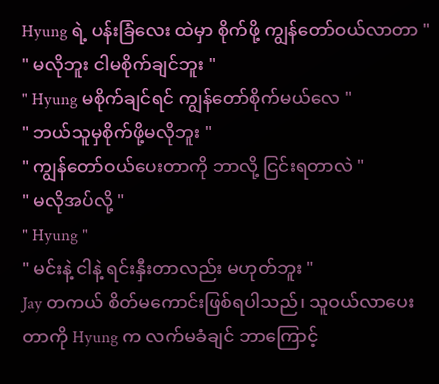Hyung ရဲ့ ပန်းခြံလေး ထဲမှာ စိုက်ဖို့ ကျွန်တော်ဝယ်လာတာ "
" မလိုဘူး ငါမစိုက်ချင်ဘူး "
" Hyung မစိုက်ချင်ရင် ကျွန်တော်စိုက်မယ်လေ "
" ဘယ်သူမှစိုက်ဖို့မလိုဘူး "
" ကျွန်တော်ဝယ်ပေးတာကို ဘာလို့ ငြင်းရတာလဲ "
" မလိုအပ်လို့ "
" Hyung "
" မင်းနဲ့ ငါနဲ့ ရင်းနှီးတာလည်း မဟုတ်ဘူး "
Jay တကယ် စိတ်မကောင်းဖြစ်ရပါသည်၊ သူဝယ်လာပေးတာကို Hyung က လက်မခံချင် ဘာကြောင့်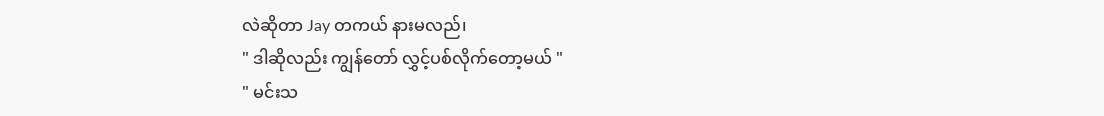လဲဆိုတာ Jay တကယ် နားမလည်၊
" ဒါဆိုလည်း ကျွန်တော် လွှင့်ပစ်လိုက်တော့မယ် "
" မင်းသ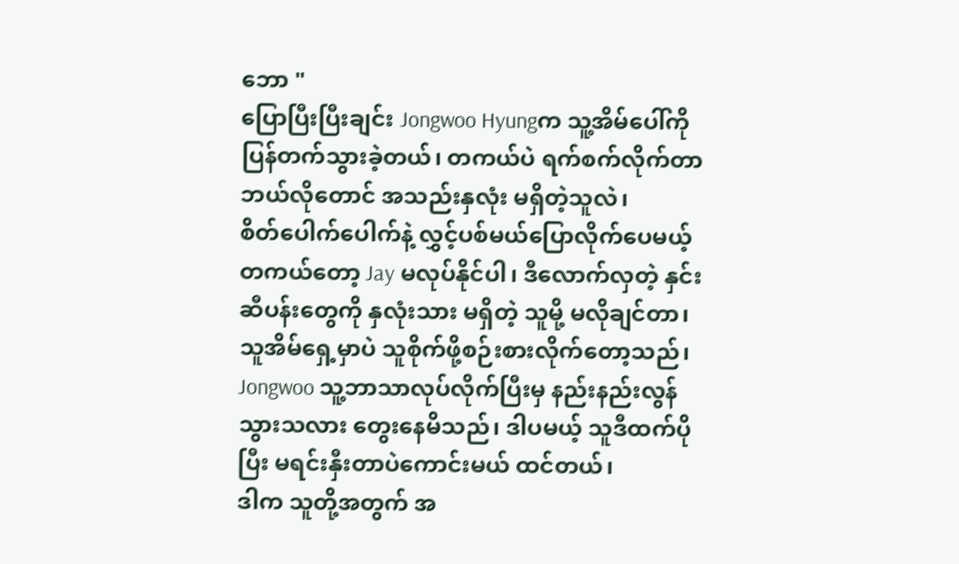ဘော "
ပြောပြီးပြီးချင်း Jongwoo Hyungက သူ့အိမ်ပေါ်ကို ပြန်တက်သွားခဲ့တယ်၊ တကယ်ပဲ ရက်စက်လိုက်တာ ဘယ်လိုတောင် အသည်းနှလုံး မရှိတဲ့သူလဲ၊
စိတ်ပေါက်ပေါက်နဲ့ လွှင့်ပစ်မယ်ပြောလိုက်ပေမယ့် တကယ်တော့ Jay မလုပ်နိုင်ပါ၊ ဒီလောက်လှတဲ့ နှင်းဆီပန်းတွေကို နှလုံးသား မရှိတဲ့ သူမို့ မလိုချင်တာ၊ သူအိမ်ရှေ့မှာပဲ သူစိုက်ဖို့စဉ်းစားလိုက်တော့သည်၊
Jongwoo သူ့ဘာသာလုပ်လိုက်ပြီးမှ နည်းနည်းလွန်သွားသလား တွေးနေမိသည်၊ ဒါပမယ့် သူဒီထက်ပိုပြီး မရင်းနှီးတာပဲကောင်းမယ် ထင်တယ်၊
ဒါက သူတို့အတွက် အ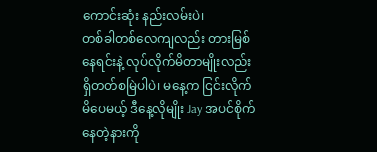ကောင်းဆုံး နည်းလမ်းပဲ၊
တစ်ခါတစ်လေကျလည်း တားမြစ်နေရင်းနဲ့ လုပ်လိုက်မိတာမျိုးလည်း ရှိတတ်စမြဲပါပဲ၊ မနေ့က ငြင်းလိုက်မိပေမယ့် ဒီနေ့လိုမျိုး Jay အပင်စိုက်နေတဲ့နားကို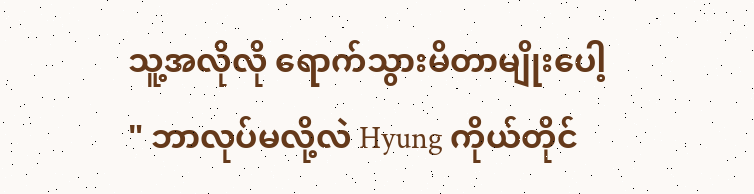သူ့အလိုလို ရောက်သွားမိတာမျိုးပေါ့
" ဘာလုပ်မလို့လဲ Hyung ကိုယ်တိုင်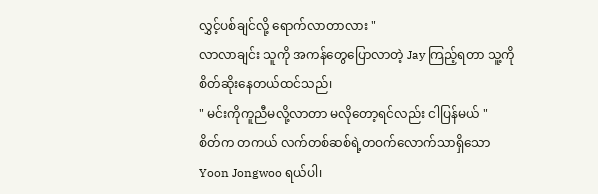လွှင့်ပစ်ချင်လို့ ရောက်လာတာလား "
လာလာချင်း သူကို အကန်တွေပြောလာတဲ့ Jay ကြည့်ရတာ သူ့ကို စိတ်ဆိုးနေတယ်ထင်သည်၊
" မင်းကိုကူညီမလို့လာတာ မလိုတော့ရင်လည်း ငါပြန်မယ် "
စိတ်က တကယ် လက်တစ်ဆစ်ရဲ့တဝက်လောက်သာရှိသော Yoon Jongwoo ရယ်ပါ၊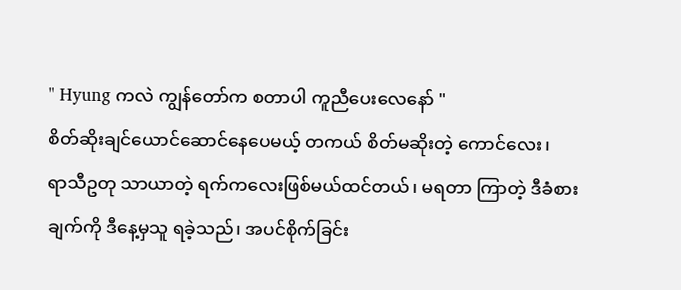" Hyung ကလဲ ကျွန်တော်က စတာပါ ကူညီပေးလေနော် "
စိတ်ဆိုးချင်ယောင်ဆောင်နေပေမယ့် တကယ် စိတ်မဆိုးတဲ့ ကောင်လေး၊
ရာသီဥတု သာယာတဲ့ ရက်ကလေးဖြစ်မယ်ထင်တယ်၊ မရတာ ကြာတဲ့ ဒီခံစားချက်ကို ဒီနေ့မှသူ ရခဲ့သည်၊ အပင်စိုက်ခြင်း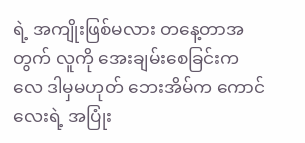ရဲ့ အကျိုးဖြစ်မလား တနေ့တာအတွက် လူကို အေးချမ်းစေခြင်းကလေ ဒါမှမဟုတ် ဘေးအိမ်က ကောင်လေးရဲ့ အပြုံး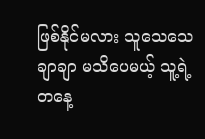ဖြစ်နိုင်မလား သူသေသေချာချာ မသိပေမယ့် သူ့ရဲ့ တနေ့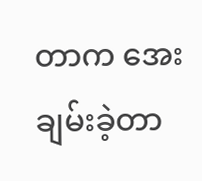တာက အေးချမ်းခဲ့တာ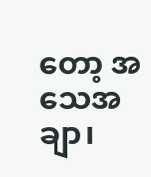တော့ အသေအချာ၊